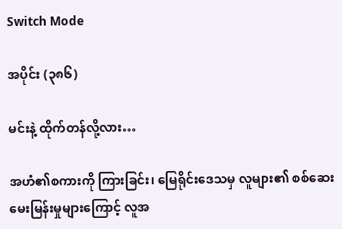Switch Mode

အပိုင်း (၃၈၆)

မင်းနဲ့ ထိုက်တန်လို့လား…

အဟံ၏စကားကို ကြားခြင်း၊ မြေရိုင်းဒေသမှ လူများ၏ စစ်ဆေး မေးမြန်းမှုများကြောင့် လူအ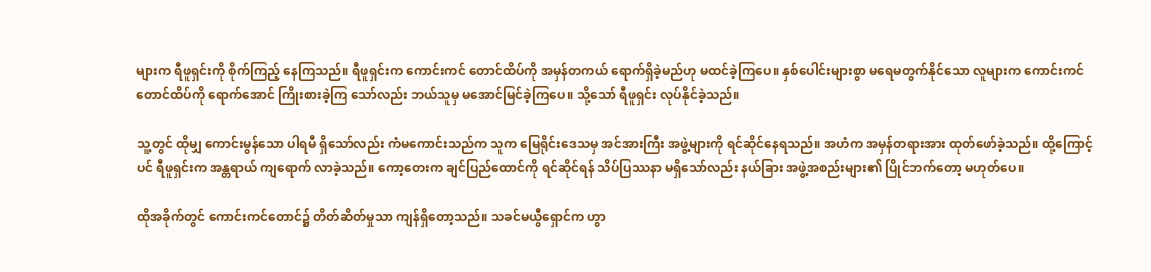များက ရီဖူရှင်းကို စိုက်ကြည့် နေကြသည်။ ရီဖူရှင်းက ကောင်းကင် တောင်ထိပ်ကို အမှန်တကယ် ရောက်ရှိခဲ့မည်ဟု မထင်ခဲ့ကြပေ။ နှစ်ပေါင်းများစွာ မရေမတွက်နိုင်သော လူများက ကောင်းကင် တောင်ထိပ်ကို ရောက်အောင် ကြိုးစားခဲ့ကြ သော်လည်း ဘယ်သူမှ မအောင်မြင်ခဲ့ကြပေ။ သို့သော် ရီဖူရှင်း လုပ်နိုင်ခဲ့သည်။

သူ့တွင် ထိုမျှ ကောင်းမွန်သော ပါရမီ ရှိသော်လည်း ကံမကောင်းသည်က သူက မြေရိုင်းဒေသမှ အင်အားကြီး အဖွဲ့များကို ရင်ဆိုင်နေရသည်။ အဟံက အမှန်တရားအား ထုတ်ဖော်ခဲ့သည်။ ထို့ကြောင့်ပင် ရီဖူရှင်းက အန္တရာယ် ကျရောက် လာခဲ့သည်။ ကော့တေးက ချင်ပြည်ထောင်ကို ရင်ဆိုင်ရန် သိပ်ပြဿနာ မရှိသော်လည်း နယ်ခြား အဖွဲ့အစည်းများ၏ ပြိုင်ဘက်တော့ မဟုတ်ပေ။

ထိုအခိုက်တွင် ကောင်းကင်တောင်၌ တိတ်ဆိတ်မှုသာ ကျန်ရှိတော့သည်။ သခင်မယွီရှောင်က ဟွာ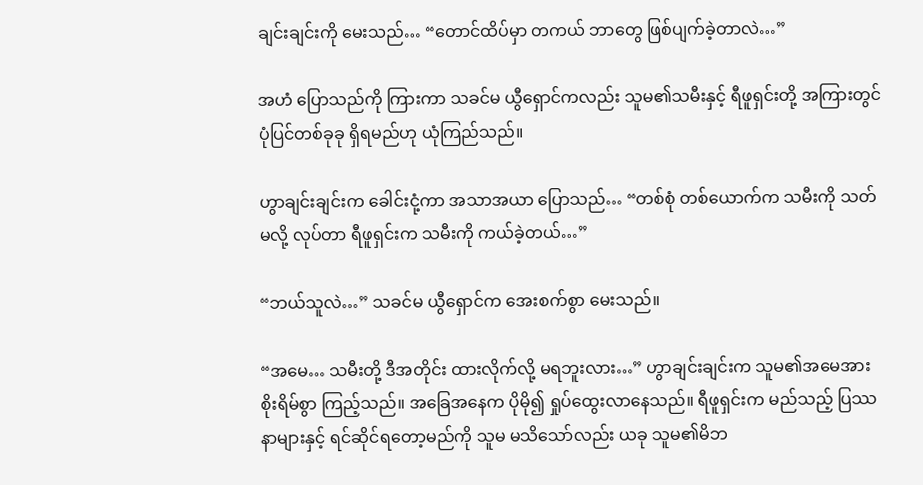ချင်းချင်းကို မေးသည်… “တောင်ထိပ်မှာ တကယ် ဘာတွေ ဖြစ်ပျက်ခဲ့တာလဲ…”

အဟံ ပြောသည်ကို ကြားကာ သခင်မ ယွီရှောင်ကလည်း သူမ၏သမီးနှင့် ရီဖူရှင်းတို့ အကြားတွင် ပုံပြင်တစ်ခုခု ရှိရမည်ဟု ယုံကြည်သည်။

ဟွာချင်းချင်းက ခေါင်းငုံ့ကာ အသာအယာ ပြောသည်… “တစ်စုံ တစ်ယောက်က သမီးကို သတ်မလို့ လုပ်တာ ရီဖူရှင်းက သမီးကို ကယ်ခဲ့တယ်…”

“ဘယ်သူလဲ…” သခင်မ ယွီရှောင်က အေးစက်စွာ မေးသည်။

“အမေ… သမီးတို့ ဒီအတိုင်း ထားလိုက်လို့ မရဘူးလား…” ဟွာချင်းချင်းက သူမ၏အမေအား စိုးရိမ်စွာ ကြည့်သည်။ အခြေအနေက ပိုမို၍ ရှုပ်ထွေးလာနေသည်။ ရီဖူရှင်းက မည်သည့် ပြဿနာများနှင့် ရင်ဆိုင်ရတော့မည်ကို သူမ မသိသော်လည်း ယခု သူမ၏မိဘ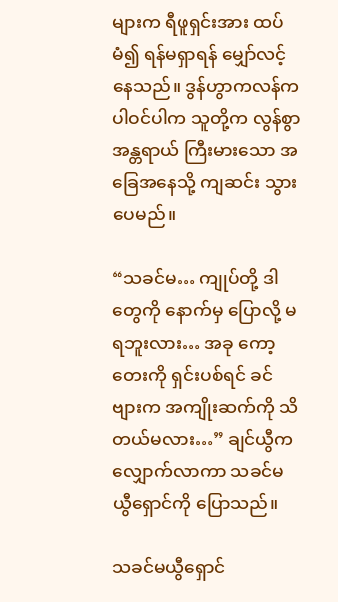များက ရီဖူရှင်းအား ထပ်မံ၍ ရန်မရှာရန် မျှော်လင့်နေသည်။ ဒွန်ဟွာကလန်က ပါဝင်ပါက သူတို့က လွန်စွာ အန္တရာယ် ကြီးမားသော အခြေအနေသို့ ကျဆင်း သွားပေမည်။

“သခင်မ… ကျုပ်တို့ ဒါတွေကို နောက်မှ ပြောလို့ မရဘူးလား… အခု ကော့တေးကို ရှင်းပစ်ရင် ခင်ဗျားက အကျိုးဆက်ကို သိတယ်မလား…” ချင်ယွီက လျှောက်လာကာ သခင်မယွီရှောင်ကို ပြောသည်။

သခင်မယွီရှောင်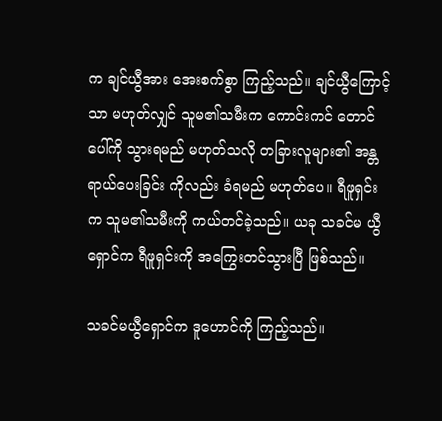က ချင်ယွီအား အေးစက်စွာ ကြည့်သည်။ ချင်ယွီကြောင့်သာ မဟုတ်လျှင် သူမ၏သမီးက ကောင်းကင် တောင်ပေါ်ကို သွားရမည် မဟုတ်သလို တခြားလူများ၏ အန္တရာယ်ပေးခြင်း ကိုလည်း ခံရမည် မဟုတ်ပေ။ ရီဖူရှင်းက သူမ၏သမီးကို ကယ်တင်ခဲ့သည်။ ယခု သခင်မ ယွီရှောင်က ရီဖူရှင်းကို အကြွေးတင်သွားပြီ ဖြစ်သည်။

သခင်မယွီရှောင်က ဒူဟောင်ကို ကြည့်သည်။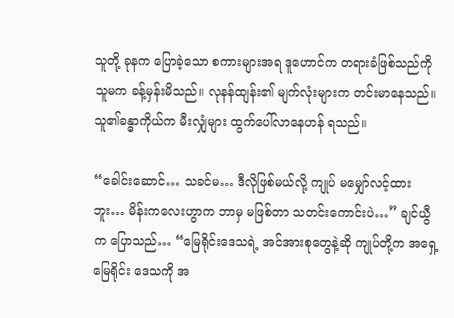သူတို့ ခုနက ပြောခဲ့သော စကားများအရ ဒူဟောင်က တရားခံဖြစ်သည်ကို သူမက ခန့်မှန်းမိသည်။ လုနန်ထျန်း၏ မျက်လုံးများက တင်းမာနေသည်။ သူ၏ခန္ဓာကိုယ်က မီးလျှံများ ထွက်ပေါ်လာနေဟန် ရသည်။

“ခေါင်းဆောင်… သခင်မ… ဒီလိုဖြစ်မယ်လို့ ကျုပ် မမျှော်လင့်ထားဘူး… မိန်းကလေးဟွာက ဘာမှ မဖြစ်တာ သတင်းကောင်းပဲ…” ချင်ယွီက ပြောသည်… “မြေရိုင်းဒေသရဲ့ အင်အားစုတွေနဲ့ဆို ကျုပ်တို့က အရှေ့မြေရိုင်း ဒေသကို အ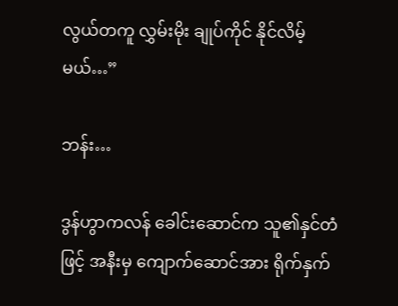လွယ်တကူ လွှမ်းမိုး ချုပ်ကိုင် နိုင်လိမ့်မယ်…”

ဘန်း…

ဒွန်ဟွာကလန် ခေါင်းဆောင်က သူ၏နှင်တံဖြင့် အနီးမှ ကျောက်ဆောင်အား ရိုက်နှက်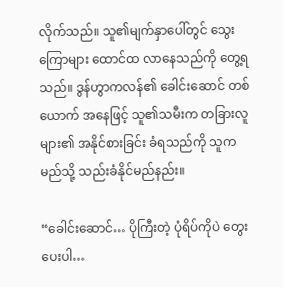လိုက်သည်။ သူ၏မျက်နှာပေါ်တွင် သွေးကြောများ ထောင်ထ လာနေသည်ကို တွေ့ရသည်။ ဒွန်ဟွာကလန်၏ ခေါင်းဆောင် တစ်ယောက် အနေဖြင့် သူ၏သမီးက တခြားလူများ၏ အနိုင်စားခြင်း ခံရသည်ကို သူက မည်သို့ သည်းခံနိုင်မည်နည်း။

“ခေါင်းဆောင်… ပိုကြီးတဲ့ ပုံရိပ်ကိုပဲ တွေးပေးပါ…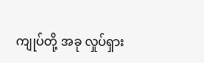ကျုပ်တို့ အခု လှုပ်ရှား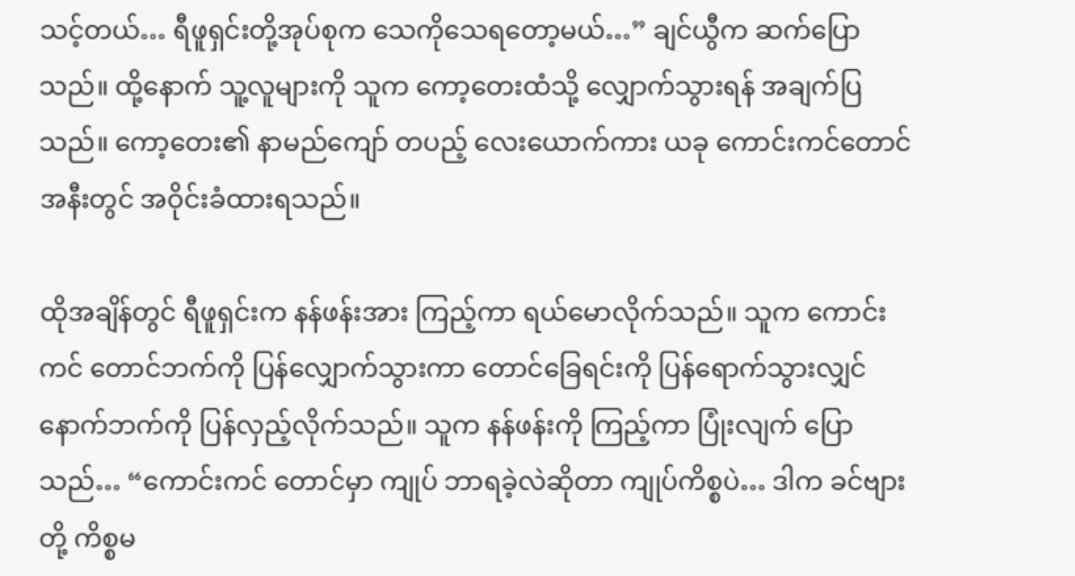သင့်တယ်… ရီဖူရှင်းတို့အုပ်စုက သေကိုသေရတော့မယ်…” ချင်ယွီက ဆက်ပြောသည်။ ထို့နောက် သူ့လူများကို သူက ကော့တေးထံသို့ လျှောက်သွားရန် အချက်ပြသည်။ ကော့တေး၏ နာမည်ကျော် တပည့် လေးယောက်ကား ယခု ကောင်းကင်တောင် အနီးတွင် အဝိုင်းခံထားရသည်။

ထိုအချိန်တွင် ရီဖူရှင်းက နန်ဖန်းအား ကြည့်ကာ ရယ်မောလိုက်သည်။ သူက ကောင်းကင် တောင်ဘက်ကို ပြန်လျှောက်သွားကာ တောင်ခြေရင်းကို ပြန်ရောက်သွားလျှင် နောက်ဘက်ကို ပြန်လှည့်လိုက်သည်။ သူက နန်ဖန်းကို ကြည့်ကာ ပြုံးလျက် ပြောသည်… “ကောင်းကင် တောင်မှာ ကျုပ် ဘာရခဲ့လဲဆိုတာ ကျုပ်ကိစ္စပဲ… ဒါက ခင်ဗျားတို့ ကိစ္စမ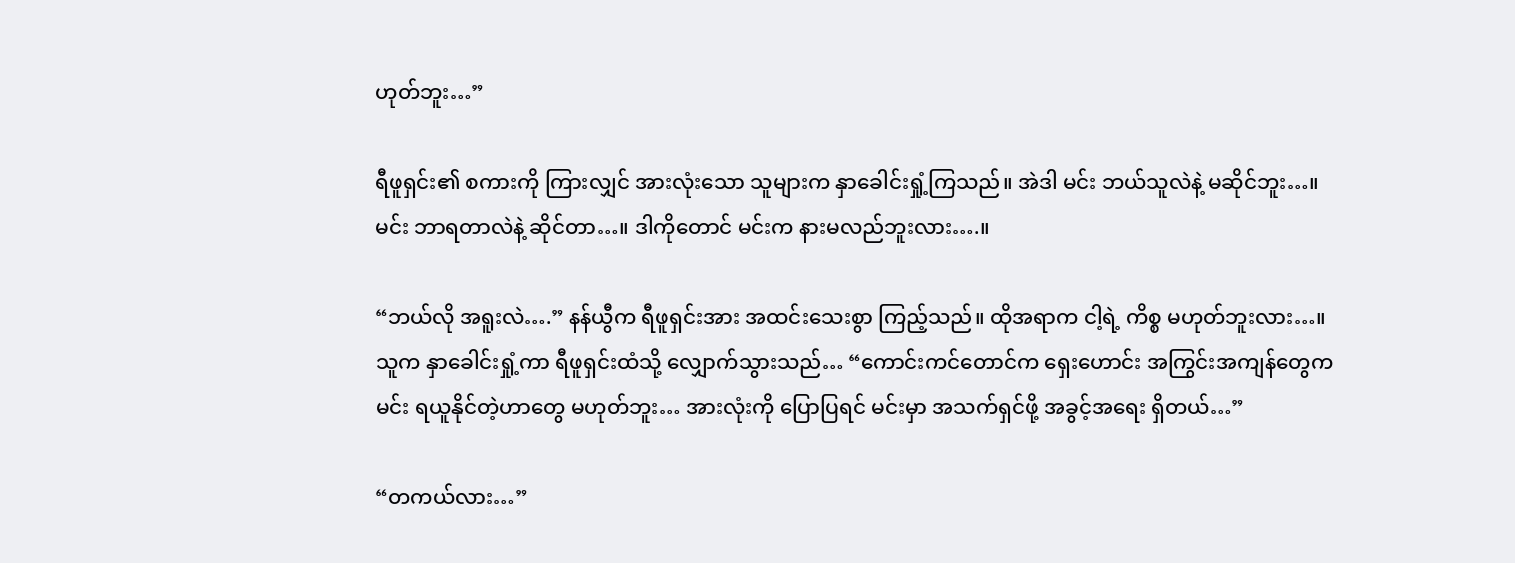ဟုတ်ဘူး…”

ရီဖူရှင်း၏ စကားကို ကြားလျှင် အားလုံးသော သူများက နှာခေါင်းရှုံ့ကြသည်။ အဲဒါ မင်း ဘယ်သူလဲနဲ့ မဆိုင်ဘူး…။ မင်း ဘာရတာလဲနဲ့ ဆိုင်တာ…။ ဒါကိုတောင် မင်းက နားမလည်ဘူးလား….။

“ဘယ်လို အရူးလဲ….” နန်ယွီက ရီဖူရှင်းအား အထင်းသေးစွာ ကြည့်သည်။ ထိုအရာက ငါ့ရဲ့ ကိစ္စ မဟုတ်ဘူးလား…။ သူက နှာခေါင်းရှုံ့ကာ ရီဖူရှင်းထံသို့ လျှောက်သွားသည်… “ကောင်းကင်တောင်က ရှေးဟောင်း အကြွင်းအကျန်တွေက မင်း ရယူနိုင်တဲ့ဟာတွေ မဟုတ်ဘူး… အားလုံးကို ပြောပြရင် မင်းမှာ အသက်ရှင်ဖို့ အခွင့်အရေး ရှိတယ်…”

“တကယ်လား…”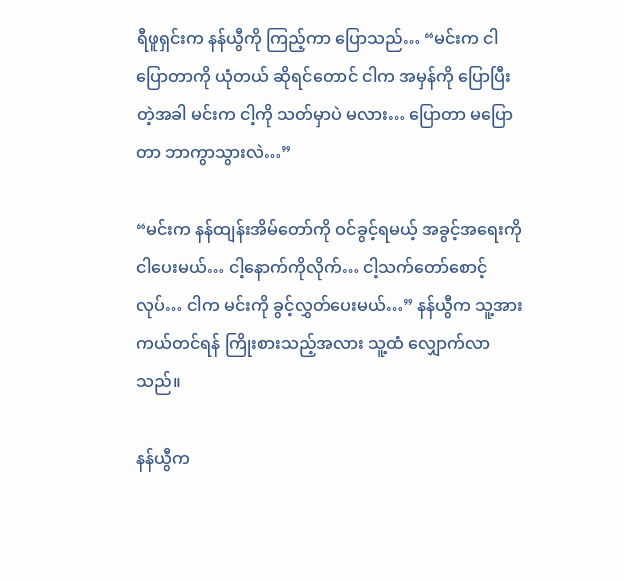ရီဖူရှင်းက နန်ယွီကို ကြည့်ကာ ပြောသည်… “မင်းက ငါပြောတာကို ယုံတယ် ဆိုရင်တောင် ငါက အမှန်ကို ပြောပြီးတဲ့အခါ မင်းက ငါ့ကို သတ်မှာပဲ မလား… ပြောတာ မပြောတာ ဘာကွာသွားလဲ…”

“မင်းက နန်ထျန်းအိမ်တော်ကို ဝင်ခွင့်ရမယ့် အခွင့်အရေးကို ငါပေးမယ်… ငါ့နောက်ကိုလိုက်… ငါ့သက်တော်စောင့်လုပ်… ငါက မင်းကို ခွင့်လွှတ်ပေးမယ်…” နန်ယွီက သူ့အား ကယ်တင်ရန် ကြိုးစားသည့်အလား သူ့ထံ လျှောက်လာသည်။

နန်ယွီက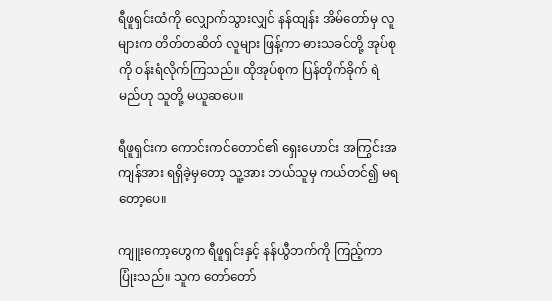ရီဖူရှင်းထံကို လျှောက်သွားလျှင် နန်ထျန်း အိမ်တော်မှ လူများက တိတ်တဆိတ် လူများ ဖြန့်ကာ ဓားသခင်တို့ အုပ်စုကို ဝန်းရံလိုက်ကြသည်။ ထိုအုပ်စုက ပြန်တိုက်ခိုက် ရဲမည်ဟု သူတို့ မယူဆပေ။

ရီဖူရှင်းက ကောင်းကင်တောင်၏ ရှေးဟောင်း အကြွင်းအကျန်အား ရရှိခဲ့မှတော့ သူ့အား ဘယ်သူမှ ကယ်တင်၍ မရတော့ပေ။

ကျူးကော့ဟွေက ရီဖူရှင်းနှင့် နန်ယွီဘက်ကို ကြည့်ကာ  ပြုံးသည်။ သူက တော်တော်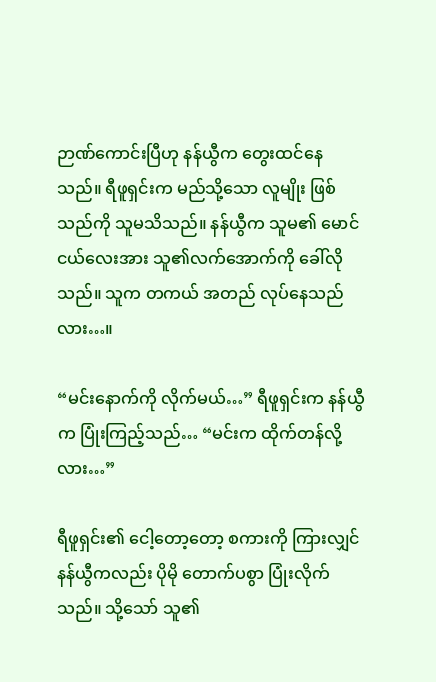ဉာဏ်ကောင်းပြီဟု နန်ယွီက တွေးထင်နေသည်။ ရီဖူရှင်းက မည်သို့သော လူမျိုး ဖြစ်သည်ကို သူမသိသည်။ နန်ယွီက သူမ၏ မောင်ငယ်လေးအား သူ၏လက်အောက်ကို ခေါ်လိုသည်။ သူက တကယ် အတည် လုပ်နေသည်လား…။

“မင်းနောက်ကို လိုက်မယ်…” ရီဖူရှင်းက နန်ယွီက ပြုံးကြည့်သည်… “မင်းက ထိုက်တန်လို့လား…”

ရီဖူရှင်း၏ ငေါ့တော့တော့ စကားကို ကြားလျှင် နန်ယွီကလည်း ပိုမို တောက်ပစွာ ပြုံးလိုက်သည်။ သို့သော် သူ၏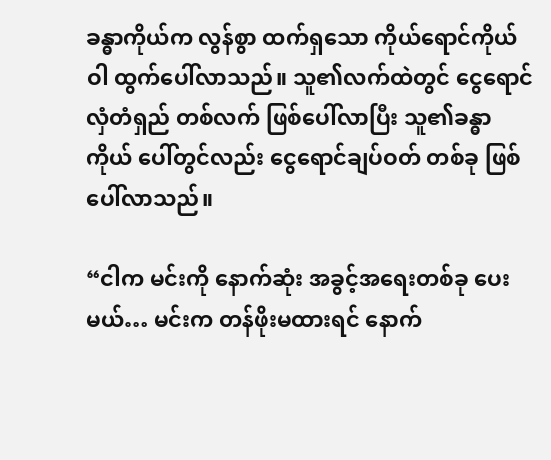ခန္ဓာကိုယ်က လွန်စွာ ထက်ရှသော ကိုယ်ရောင်ကိုယ်ဝါ ထွက်ပေါ်လာသည်။ သူ၏လက်ထဲတွင် ငွေရောင်လှံတံရှည် တစ်လက် ဖြစ်ပေါ်လာပြီး သူ၏ခန္ဓာကိုယ် ပေါ်တွင်လည်း ငွေရောင်ချပ်ဝတ် တစ်ခု ဖြစ်ပေါ်လာသည်။

“ငါက မင်းကို နောက်ဆုံး အခွင့်အရေးတစ်ခု ပေးမယ်… မင်းက တန်ဖိုးမထားရင် နောက်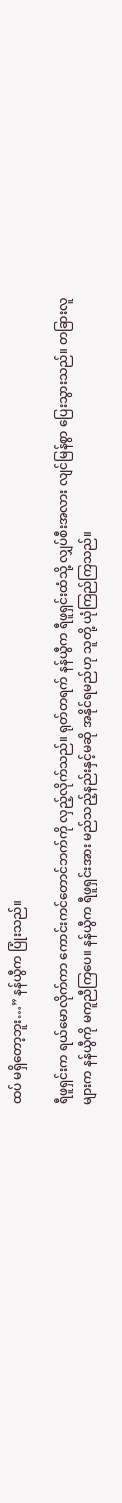ထပ် မရှိတော့ဘူး…” နန်ယွီက ပြုံးသည်။

ရီဖူရှင်းက ရယ်မောလိုက်ကာ ကောင်းကင်တောင်ဘက်ကို လှည့်လိုက်သည်။ ရုတ်တရက် နန်ယွီက ရီဖူရှင်းထံသို့ လျှပ်စီးအလား လျင်မြန်စွာ ပြေးသွားသည်။ တခြားလူများက နန်ယွီကို မကူညီကြပေ။ နန်ယွီက ရီဖူရှင်းအား မည်သည့်နည်းနှင့်မဆို အနိုင်ရမည်ဟု သူတို့ ယုံကြည်ကြသည်။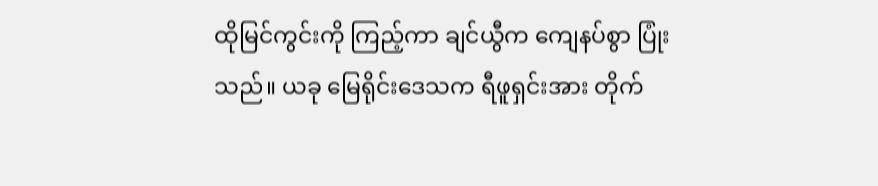ထိုမြင်ကွင်းကို ကြည့်ကာ ချင်ယွီက ကျေနပ်စွာ ပြုံးသည်။ ယခု မြေရိုင်းဒေသက ရီဖူရှင်းအား တိုက်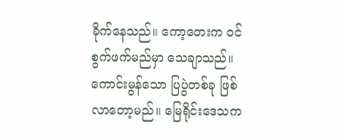ခိုက်နေသည်။ ကော့တေးက ဝင်စွက်ဖက်မည်မှာ သေချာသည်။ ကောင်းမွန်သော ပြပွဲတစ်ခု ဖြစ်လာတော့မည်။ မြေရိုင်းဒေသက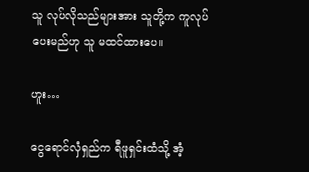သူ လုပ်လိုသည်များအား သူတို့က ကူလုပ်ပေးမည်ဟု သူ မထင်ထားပေ။

ဟူး…

ငွေရောင်လှံရှည်က ရီဖူရှင်းထံသို့ အံ့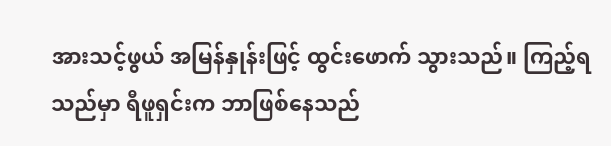အားသင့်ဖွယ် အမြန်နှုန်းဖြင့် ထွင်းဖောက် သွားသည်။ ကြည့်ရသည်မှာ ရီဖူရှင်းက ဘာဖြစ်နေသည်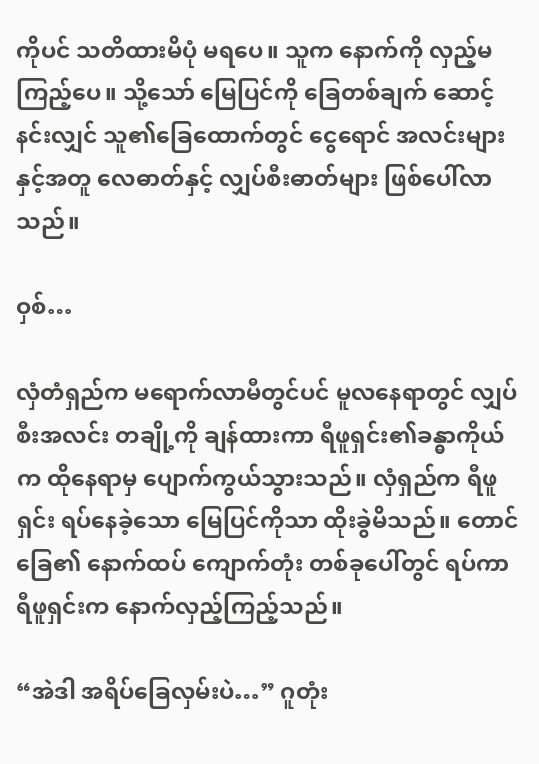ကိုပင် သတိထားမိပုံ မရပေ။ သူက နောက်ကို လှည့်မကြည့်ပေ။ သို့သော် မြေပြင်ကို ခြေတစ်ချက် ဆောင့်နင်းလျှင် သူ၏ခြေထောက်တွင် ငွေရောင် အလင်းများနှင့်အတူ လေဓာတ်နှင့် လျှပ်စီးဓာတ်များ ဖြစ်ပေါ်လာသည်။

ဝှစ်…

လှံတံရှည်က မရောက်လာမီတွင်ပင် မူလနေရာတွင် လျှပ်စီးအလင်း တချို့ကို ချန်ထားကာ ရီဖူရှင်း၏ခန္ဓာကိုယ်က ထိုနေရာမှ ပျောက်ကွယ်သွားသည်။ လှံရှည်က ရီဖူရှင်း ရပ်နေခဲ့သော မြေပြင်ကိုသာ ထိုးခွဲမိသည်။ တောင်ခြေ၏ နောက်ထပ် ကျောက်တုံး တစ်ခုပေါ်တွင် ရပ်ကာ ရီဖူရှင်းက နောက်လှည့်ကြည့်သည်။

“အဲဒါ အရိပ်ခြေလှမ်းပဲ…” ဂူတုံး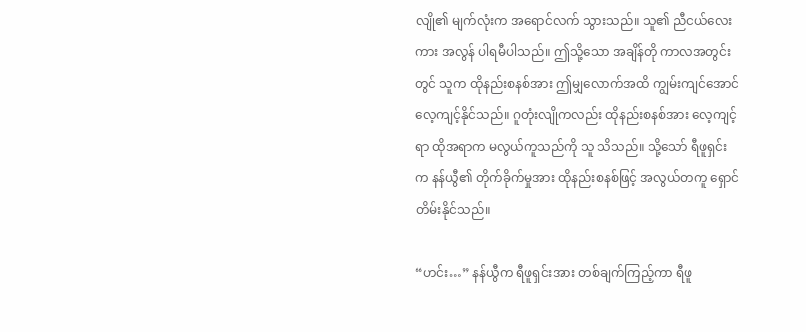လျို၏ မျက်လုံးက အရောင်လက် သွားသည်။ သူ၏ ညီငယ်လေးကား အလွန် ပါရမီပါသည်။ ဤသို့သော အချိန်တို ကာလအတွင်းတွင် သူက ထိုနည်းစနစ်အား ဤမျှလောက်အထိ ကျွမ်းကျင်အောင် လေ့ကျင့်နိုင်သည်။ ဂူတုံးလျိုကလည်း ထိုနည်းစနစ်အား လေ့ကျင့်ရာ ထိုအရာက မလွယ်ကူသည်ကို သူ သိသည်။ သို့သော် ရီဖူရှင်းက နန်ယွီ၏ တိုက်ခိုက်မှုအား ထိုနည်းစနစ်ဖြင့် အလွယ်တကူ ရှောင်တိမ်းနိုင်သည်။

“ဟင်း…” နန်ယွီက ရီဖူရှင်းအား တစ်ချက်ကြည့်ကာ ရီဖူ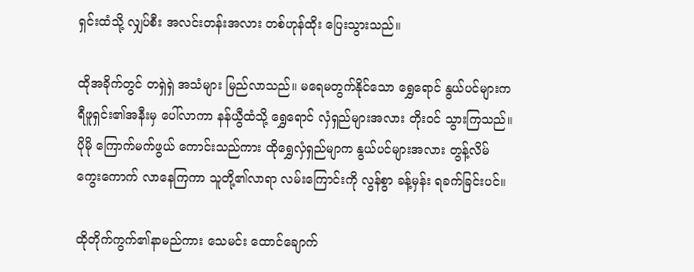ရှင်းထံသို့ လျှပ်စီး အလင်းတန်းအလား တစ်ဟုန်ထိုး ပြေးသွားသည်။

ထိုအခိုက်တွင် တရှဲရှဲ အသံများ မြည်လာသည်။ မရေမတွက်နိုင်သော ရွှေရောင် နွယ်ပင်များက ရီဖူရှင်း၏အနီးမှ ပေါ်လာကာ နန်ယွီထံသို့ ရွှေရောင် လှံရှည်များအလား တိုးဝင် သွားကြသည်။ ပိုမို ကြောက်မက်ဖွယ် ကောင်းသည်ကား ထိုရွှေလှံရှည်မျာက နွယ်ပင်များအလား တွန့်လိမ် ကွေးကောက် လာနေကြကာ သူတို့၏လာရာ လမ်းကြောင်းကို လွန်စွာ ခန့်မှန်း ရခက်ခြင်းပင်။

ထိုတိုက်ကွက်၏နာမည်ကား သေမင်း ထောင်ချောက်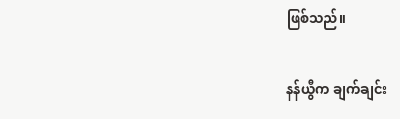ဖြစ်သည်။

နန်ယွီက ချက်ချင်း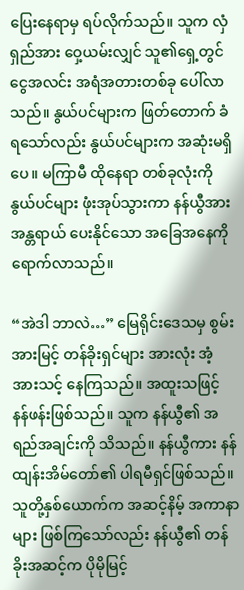ပြေးနေရာမှ ရပ်လိုက်သည်။ သူက လှံရှည်အား ဝှေ့ယမ်းလျှင် သူ၏ရှေ့တွင် ငွေအလင်း အရံအတားတစ်ခု ပေါ်လာသည်။ နွယ်ပင်များက ဖြတ်တောက် ခံရသော်လည်း နွယ်ပင်များက အဆုံးမရှိပေ။ မကြာမီ ထိုနေရာ တစ်ခုလုံးကို နွယ်ပင်များ ဖုံးအုပ်သွားကာ နန်ယွီအား အန္တရာယ် ပေးနိုင်သော အခြေအနေကို ရောက်လာသည်။

“အဲဒါ ဘာလဲ…” မြေရိုင်းဒေသမှ စွမ်းအားမြင့် တန်ခိုးရှင်များ အားလုံး အံ့အားသင့် နေကြသည်။ အထူးသဖြင့် နန်ဖန်းဖြစ်သည်။ သူက နန်ယွီ၏ အရည်အချင်းကို သိသည်။ နန်ယွီကား နန်ထျန်းအိမ်တော်၏ ပါရမီရှင်ဖြစ်သည်။ သူတို့နှစ်ယောက်က အဆင့်နိမ့် အကာနာများ ဖြစ်ကြသော်လည်း နန်ယွီ၏ တန်ခိုးအဆင့်က ပိုမိုမြင့်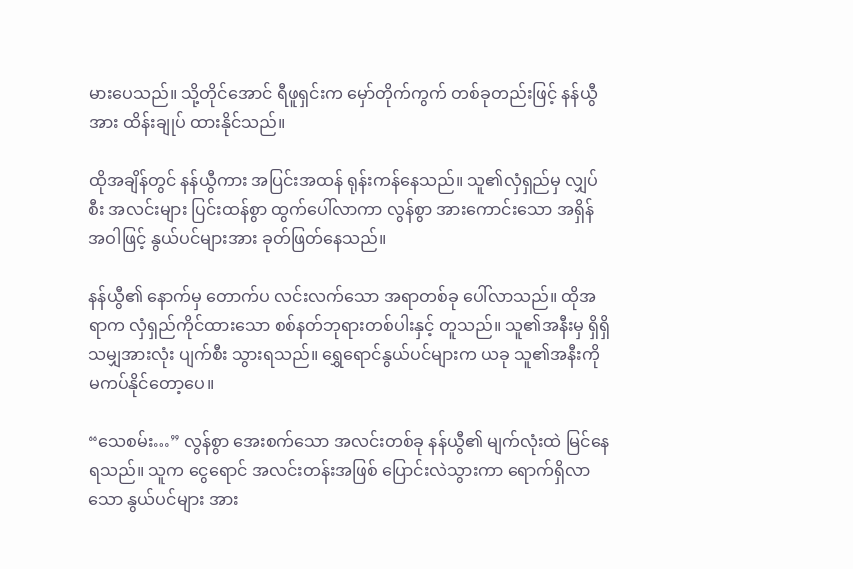မားပေသည်။ သို့တိုင်အောင် ရီဖူရှင်းက မှော်တိုက်ကွက် တစ်ခုတည်းဖြင့် နန်ယွီအား ထိန်းချုပ် ထားနိုင်သည်။

ထိုအချိန်တွင် နန်ယွီကား အပြင်းအထန် ရုန်းကန်နေသည်။ သူ၏လှံရှည်မှ လျှပ်စီး အလင်းများ ပြင်းထန်စွာ ထွက်ပေါ်လာကာ လွန်စွာ အားကောင်းသော အရှိန်အဝါဖြင့် နွယ်ပင်များအား ခုတ်ဖြတ်နေသည်။

နန်ယွီ၏ နောက်မှ တောက်ပ လင်းလက်သော အရာတစ်ခု ပေါ်လာသည်။ ထိုအရာက လှံရှည်ကိုင်ထားသော စစ်နတ်ဘုရားတစ်ပါးနှင့် တူသည်။ သူ၏အနီးမှ ရှိရှိသမျှအားလုံး ပျက်စီး သွားရသည်။ ရွှေရောင်နွယ်ပင်များက ယခု သူ၏အနီးကို မကပ်နိုင်တော့ပေ။

“သေစမ်း…” လွန်စွာ အေးစက်သော အလင်းတစ်ခု နန်ယွီ၏ မျက်လုံးထဲ မြင်နေရသည်။ သူက ငွေရောင် အလင်းတန်းအဖြစ် ပြောင်းလဲသွားကာ ရောက်ရှိလာသော နွယ်ပင်များ အား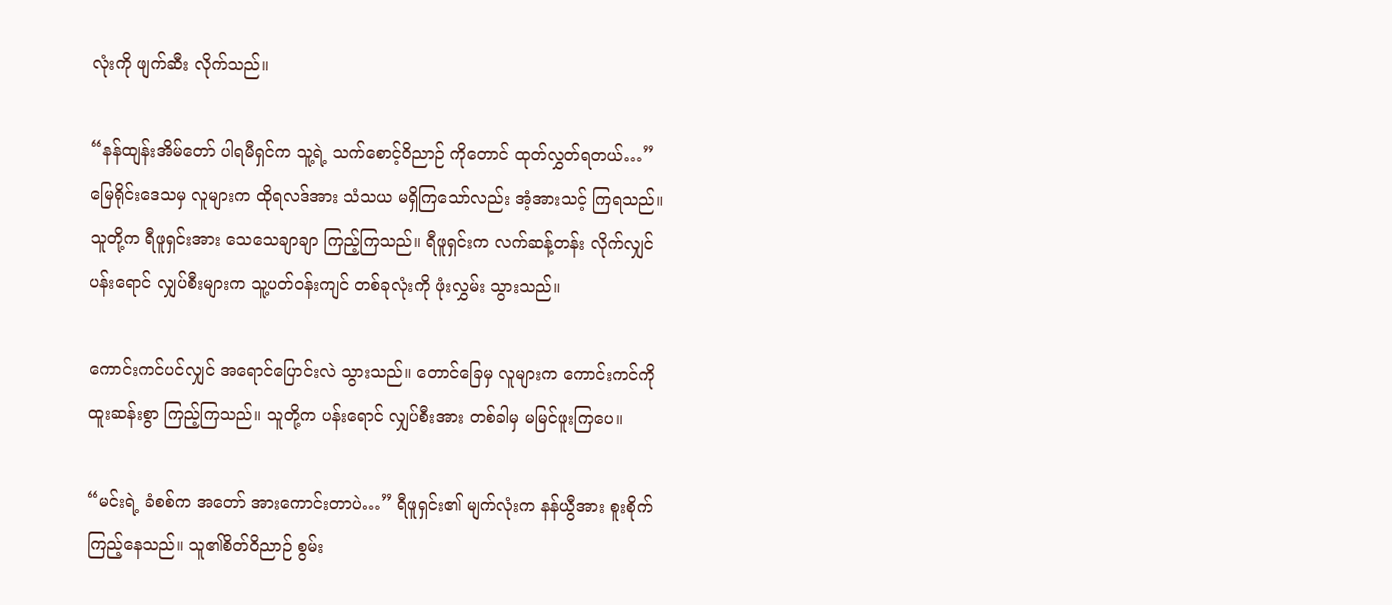လုံးကို ဖျက်ဆီး လိုက်သည်။

“နန်ထျန်းအိမ်တော် ပါရမီရှင်က သူ့ရဲ့ သက်စောင့်ဝိညာဉ် ကိုတောင် ထုတ်လွှတ်ရတယ်…” မြေရိုင်းဒေသမှ လူများက ထိုရလဒ်အား သံသယ မရှိကြသော်လည်း အံ့အားသင့် ကြရသည်။ သူတို့က ရီဖူရှင်းအား သေသေချာချာ ကြည့်ကြသည်။ ရီဖူရှင်းက လက်ဆန့်တန်း လိုက်လျှင် ပန်းရောင် လျှပ်စီးများက သူ့ပတ်ဝန်းကျင် တစ်ခုလုံးကို ဖုံးလွှမ်း သွားသည်။

ကောင်းကင်ပင်လျှင် အရောင်ပြောင်းလဲ သွားသည်။ တောင်ခြေမှ လူများက ကောင်းကင်ကို ထူးဆန်းစွာ ကြည့်ကြသည်။ သူတို့က ပန်းရောင် လျှပ်စီးအား တစ်ခါမှ မမြင်ဖူးကြပေ။

“မင်းရဲ့ ခံစစ်က အတော် အားကောင်းတာပဲ…” ရီဖူရှင်း၏ မျက်လုံးက နန်ယွီအား စူးစိုက် ကြည့်နေသည်။ သူ၏စိတ်ဝိညာဉ် စွမ်း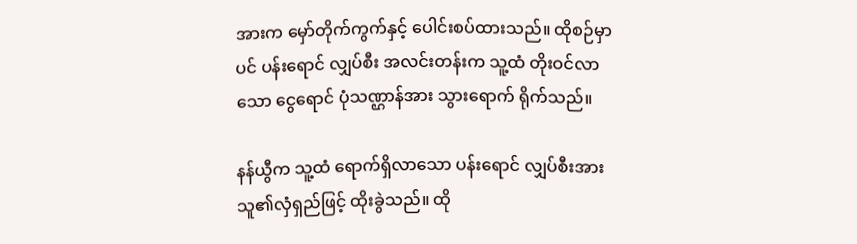အားက မှော်တိုက်ကွက်နှင့် ပေါင်းစပ်ထားသည်။ ထိုစဉ်မှာပင် ပန်းရောင် လျှပ်စီး အလင်းတန်းက သူ့ထံ တိုးဝင်လာသော ငွေရောင် ပုံသဏ္ဌာန်အား သွားရောက် ရိုက်သည်။

နန်ယွီက သူ့ထံ ရောက်ရှိလာသော ပန်းရောင် လျှပ်စီးအား သူ၏လှံရှည်ဖြင့် ထိုးခွဲသည်။ ထို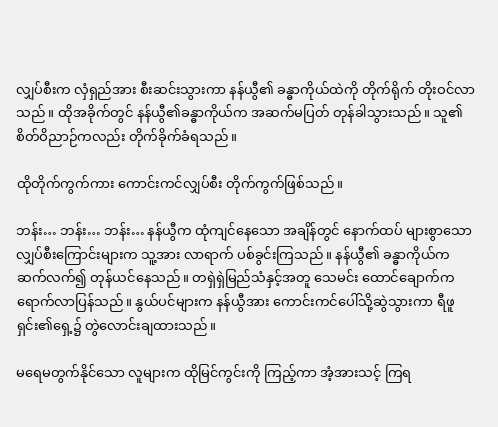လျှပ်စီးက လှံရှည်အား စီးဆင်းသွားကာ နန်ယွီ၏ ခန္ဓာကိုယ်ထဲကို တိုက်ရိုက် တိုးဝင်လာသည်။ ထိုအခိုက်တွင် နန်ယွီ၏ခန္ဓာကိုယ်က အဆက်မပြတ် တုန်ခါသွားသည်။ သူ၏ စိတ်ဝိညာဉ်ကလည်း တိုက်ခိုက်ခံရသည်။

ထိုတိုက်ကွက်ကား ကောင်းကင်လျှပ်စီး တိုက်ကွက်ဖြစ်သည်။

ဘန်း… ဘန်း… ဘန်း… နန်ယွီက ထုံကျင်နေသော အချိန်တွင် နောက်ထပ် များစွာသော လျှပ်စီးကြောင်းများက သူ့အား လာရာက် ပစ်ခွင်းကြသည်။ နန်ယွီ၏ ခန္ဓာကိုယ်က ဆက်လက်၍ တုန်ယင်နေသည်။ တရှဲရှဲမြည်သံနှင့်အတူ သေမင်း ထောင်ချောက်က ရောက်လာပြန်သည်။ နွယ်ပင်များက နန်ယွီအား ကောင်းကင်ပေါ်သို့ဆွဲသွားကာ ရီဖူရှင်း၏ရှေ့၌ တွဲလောင်းချထားသည်။

မရေမတွက်နိုင်သော လူများက ထိုမြင်ကွင်းကို ကြည့်ကာ အံ့အားသင့် ကြရ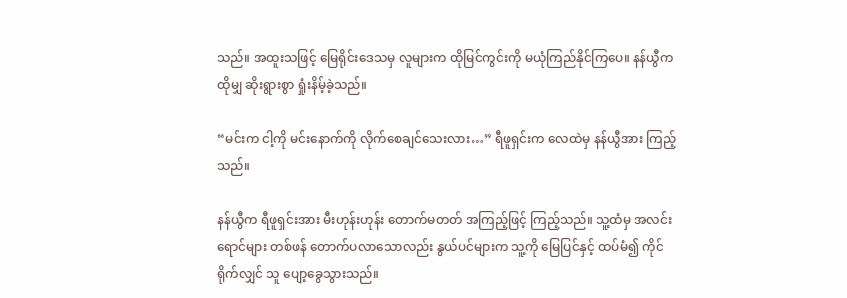သည်။ အထူးသဖြင့် မြေရိုင်းဒေသမှ လူများက ထိုမြင်ကွင်းကို မယုံကြည်နိုင်ကြပေ။ နန်ယွီက ထိုမျှ ဆိုးရွားစွာ ရှုံးနိမ့်ခဲ့သည်။

“မင်းက ငါ့ကို မင်းနောက်ကို လိုက်စေချင်သေးလား…” ရီဖူရှင်းက လေထဲမှ နန်ယွီအား ကြည့်သည်။

နန်ယွီက ရီဖူရှင်းအား မီးဟုန်းဟုန်း တောက်မတတ် အကြည့်ဖြင့် ကြည့်သည်။ သူ့ထံမှ အလင်းရောင်များ တစ်ဖန် တောက်ပလာသောလည်း နွယ်ပင်များက သူ့ကို မြေပြင်နှင့် ထပ်မံ၍ ကိုင်ရိုက်လျှင် သူ ပျော့ခွေသွားသည်။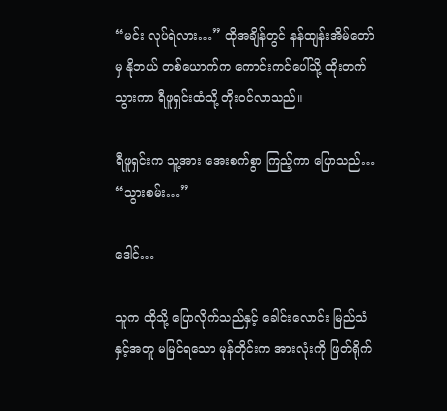“မင်း လုပ်ရဲလား…” ထိုအချိန်တွင် နန်ထျန်းအိမ်တော်မှ နိုဘယ် တစ်ယောက်က ကောင်းကင်ပေါ်သို့ ထိုးတက်သွားကာ ရီဖူရှင်းထံသို့ တိုးဝင်လာသည်။

ရီဖူရှင်းက သူ့အား အေးစက်စွာ ကြည့်ကာ ပြောသည်… “သွားစမ်း…”

ဒေါင်…

သူက ထိုသို့ ပြောလိုက်သည်နှင့် ခေါင်းလောင်း မြည်သံနှင့်အတူ မမြင်ရသော မုန်တိုင်းက အားလုံးကို ဖြတ်ရိုက်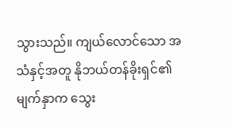သွားသည်။ ကျယ်လောင်သော အသံနှင့်အတူ နိုဘယ်တန်ခိုးရှင်၏ မျက်နှာက သွေး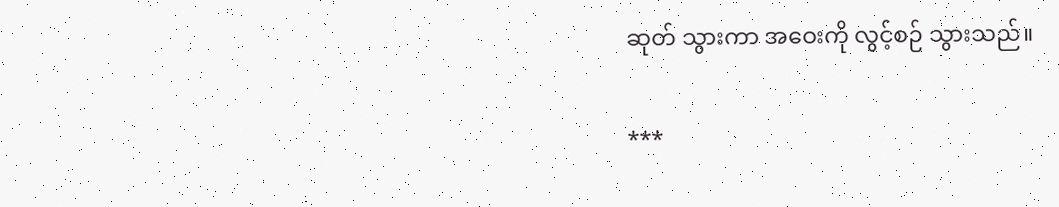ဆုတ် သွားကာ အဝေးကို လွင့်စဉ် သွားသည်။

***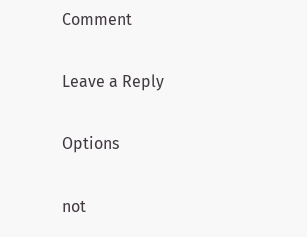Comment

Leave a Reply

Options

not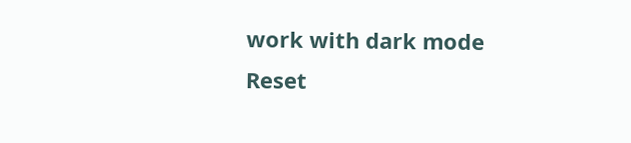work with dark mode
Reset